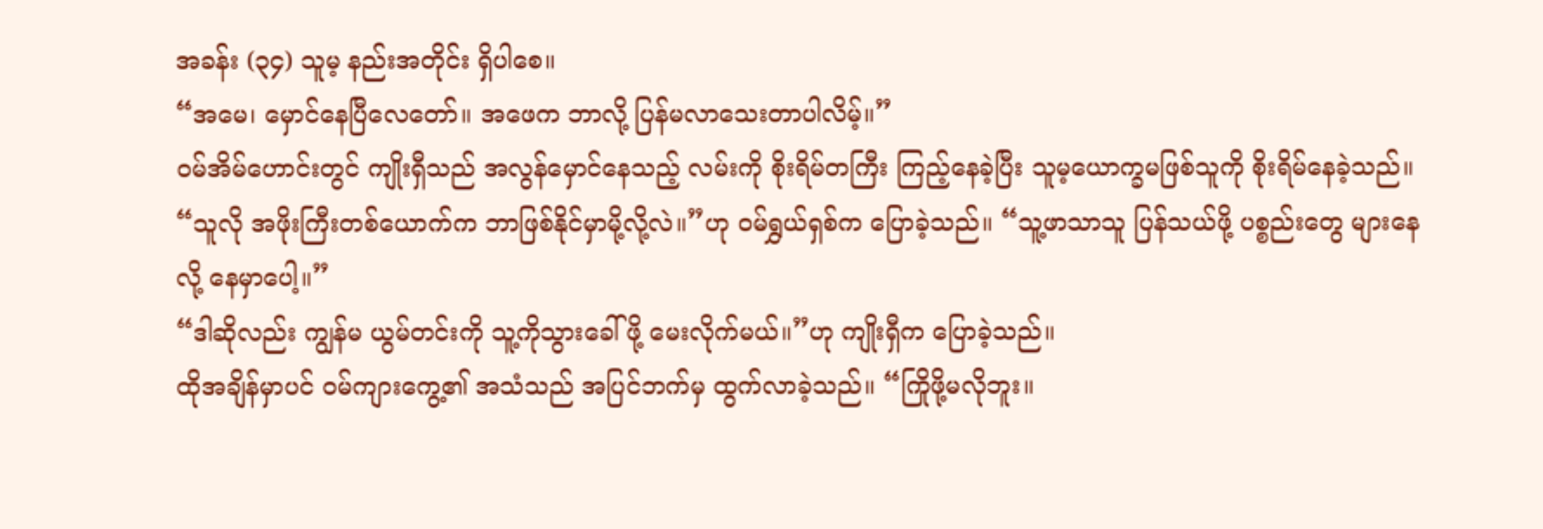အခန်း (၃၄) သူမ့ နည်းအတိုင်း ရှိပါစေ။
“အမေ၊ မှောင်နေပြီလေတော်။ အဖေက ဘာလို့ ပြန်မလာသေးတာပါလိမ့်။”
ဝမ်အိမ်ဟောင်းတွင် ကျိုးရှီသည် အလွန်မှောင်နေသည့် လမ်းကို စိုးရိမ်တကြီး ကြည့်နေခဲ့ပြီး သူမ့ယောက္ခမဖြစ်သူကို စိုးရိမ်နေခဲ့သည်။
“သူလို အဖိုးကြီးတစ်ယောက်က ဘာဖြစ်နိုင်မှာမို့လို့လဲ။”ဟု ဝမ်ရွှယ်ရှစ်က ပြောခဲ့သည်။ “သူ့ဖာသာသူ ပြန်သယ်ဖို့ ပစ္စည်းတွေ များနေလို့ နေမှာပေါ့။”
“ဒါဆိုလည်း ကျွန်မ ယွမ်တင်းကို သူ့ကိုသွားခေါ်ဖို့ မေးလိုက်မယ်။”ဟု ကျိုးရှီက ပြောခဲ့သည်။
ထိုအချိန်မှာပင် ဝမ်ကျားကွေ့၏ အသံသည် အပြင်ဘက်မှ ထွက်လာခဲ့သည်။ “ကြိုဖို့မလိုဘူး။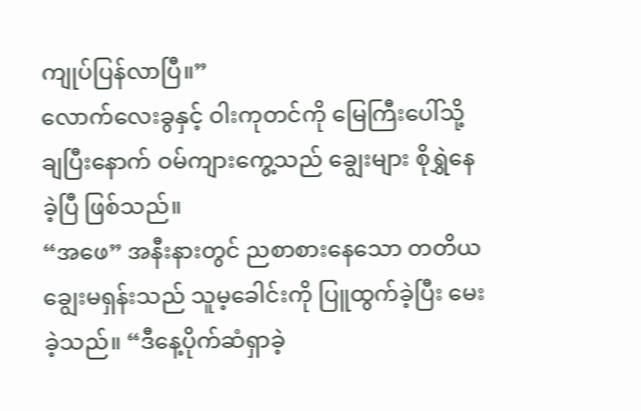ကျုပ်ပြန်လာပြီ။”
လောက်လေးခွနှင့် ဝါးကုတင်ကို မြေကြီးပေါ်သို့ချပြီးနောက် ဝမ်ကျားကွေ့သည် ချွေးများ စိုရွှဲနေခဲ့ပြီ ဖြစ်သည်။
“အဖေ” အနီးနားတွင် ညစာစားနေသော တတိယချွေးမရှန်းသည် သူမ့ခေါင်းကို ပြူထွက်ခဲ့ပြီး မေးခဲ့သည်။ “ဒီနေ့ပိုက်ဆံရှာခဲ့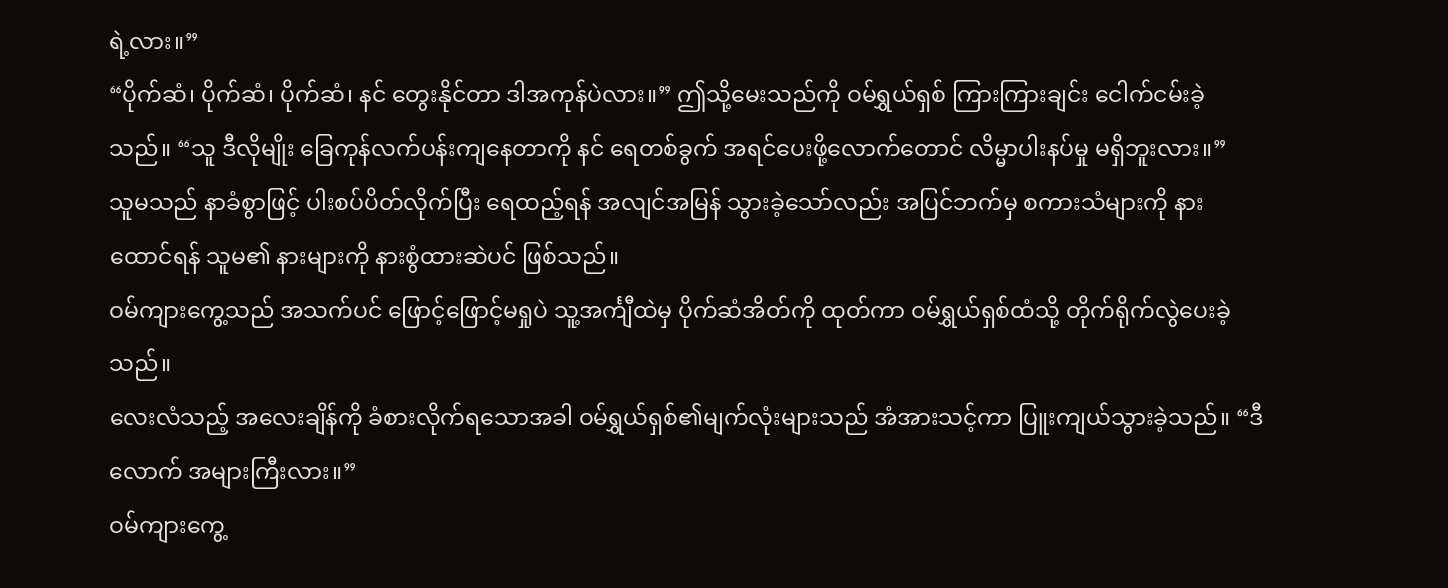ရဲ့လား။”
“ပိုက်ဆံ၊ ပိုက်ဆံ၊ ပိုက်ဆံ၊ နင် တွေးနိုင်တာ ဒါအကုန်ပဲလား။” ဤသို့မေးသည်ကို ဝမ်ရွှယ်ရှစ် ကြားကြားချင်း ငေါက်ငမ်းခဲ့သည်။ “သူ ဒီလိုမျိုး ခြေကုန်လက်ပန်းကျနေတာကို နင် ရေတစ်ခွက် အရင်ပေးဖို့လောက်တောင် လိမ္မာပါးနပ်မှု မရှိဘူးလား။”
သူမသည် နာခံစွာဖြင့် ပါးစပ်ပိတ်လိုက်ပြီး ရေထည့်ရန် အလျင်အမြန် သွားခဲ့သော်လည်း အပြင်ဘက်မှ စကားသံများကို နားထောင်ရန် သူမ၏ နားများကို နားစွံထားဆဲပင် ဖြစ်သည်။
ဝမ်ကျားကွေ့သည် အသက်ပင် ဖြောင့်ဖြောင့်မရှုပဲ သူ့အင်္ကျီထဲမှ ပိုက်ဆံအိတ်ကို ထုတ်ကာ ဝမ်ရွှယ်ရှစ်ထံသို့ တိုက်ရိုက်လွဲပေးခဲ့သည်။
လေးလံသည့် အလေးချိန်ကို ခံစားလိုက်ရသောအခါ ဝမ်ရွှယ်ရှစ်၏မျက်လုံးများသည် အံအားသင့်ကာ ပြူးကျယ်သွားခဲ့သည်။ “ဒီလောက် အများကြီးလား။”
ဝမ်ကျားကွေ့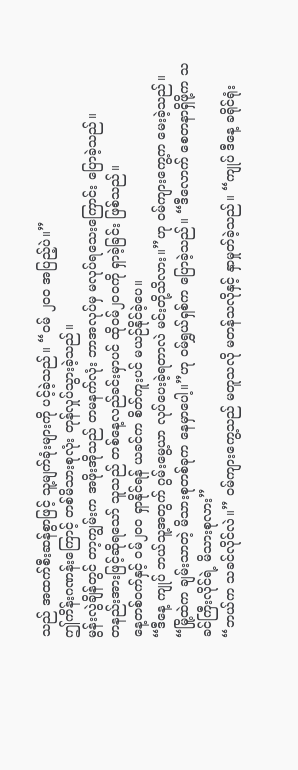သည် အထက်စီးဆန်စွာဖြင့် သူ့မျက်ခုံးများကို ပင့်ခဲ့သည်။ “ဝမ် ၂၀၀ အပြည့်ပဲ။”
ဤကိန်းဂဏန်းကြောင့် တစ်မိသားစုလုံး တုန်လှုပ်သွားခဲ့သည်။
မွန်းလွဲချိန်တွင် တာ့ကျွမ်းက အဖိုးအိုသည် တမနက်လုံး ဘာအလုပ်မှ မလုပ်ရသေးကြောင်း ပြောခဲ့သည်။
တနည်းအားဖြင့်ဆိုရသော် သူသည် တစ်နေ့လည်ခင်းမှာပင် ထိုဝမ်၂၀၀ကို ရှာခဲ့ခြင်း ဖြစ်သည်။
နေ့တစ်ဝက်နှင့် ဝမ်၂၀၀ ရှာနိုင်ရန် ယခင်က စိတ်ကူးပင် မယဉ်နိုင်ခဲ့ပေ။
“ဒီနေ့ ကျုပ် ဘယ်သူ့အတွက် ဂွမ်းမွေ့ယာ လုပ်ပေးခဲ့ရတာလဲ မင်းတို့သိလား။”ဟု ဝမ်ကျားကွေ့က မေးခဲ့သည်။
“မြို့ထဲက ချမ်းသာတဲ့ မိသားစုတစ်ခုက နေမှာပေါ့။”ဟု ဝမ်ရွှယ်ရှစ်က ပြောခဲ့သည်။ “ဒီလောက် စေတနာရှိဖို့က သခင်ကြီးလိုင်ရဲ့ မိသားစုလား”
“ဘယ်က သခင်လိုင်လဲ။” ၀မ်ကျားကွေ့သည် မတူသလို မတန်သလိုနှင့် နှာမှုတ်ခဲ့သည်။ “ကျုပ် ဒီနေ့ ခရိုင်ရုံး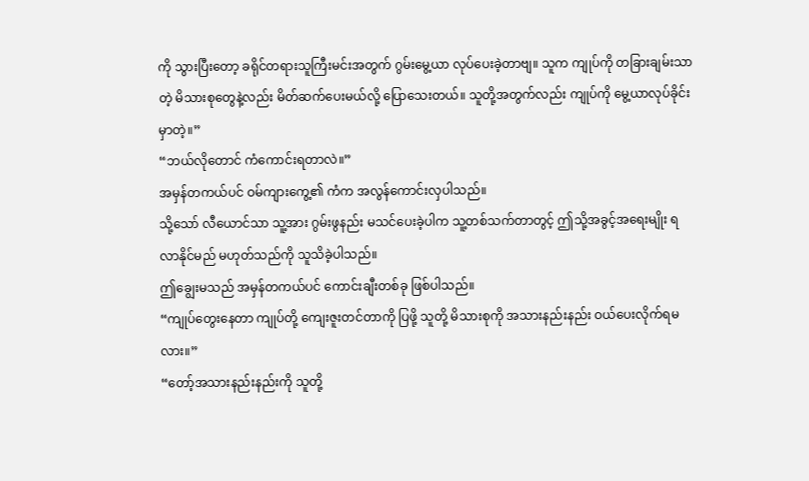ကို သွားပြီးတော့ ခရိုင်တရားသူကြီးမင်းအတွက် ဂွမ်းမွေ့ယာ လုပ်ပေးခဲ့တာဗျ။ သူက ကျုပ်ကို တခြားချမ်းသာတဲ့ မိသားစုတွေနဲ့လည်း မိတ်ဆက်ပေးမယ်လို့ ပြောသေးတယ်။ သူတို့အတွက်လည်း ကျုပ်ကို မွေ့ယာလုပ်ခိုင်းမှာတဲ့။”
“ဘယ်လိုတောင် ကံကောင်းရတာလဲ။”
အမှန်တကယ်ပင် ဝမ်ကျားကွေ့၏ ကံက အလွန်ကောင်းလှပါသည်။
သို့သော် လီယောင်သာ သူ့အား ဂွမ်းဖွနည်း မသင်ပေးခဲ့ပါက သူ့တစ်သက်တာတွင့် ဤသို့အခွင့်အရေးမျိုး ရလာနိုင်မည် မဟုတ်သည်ကို သူသိခဲ့ပါသည်။
ဤချွေးမသည် အမှန်တကယ်ပင် ကောင်းချီးတစ်ခု ဖြစ်ပါသည်။
“ကျုပ်တွေးနေတာ ကျုပ်တို့ ကျေးဇူးတင်တာကို ပြဖို့ သူတို့ မိသားစုကို အသားနည်းနည်း ဝယ်ပေးလိုက်ရမလား။”
“တော့်အသားနည်းနည်းကို သူတို့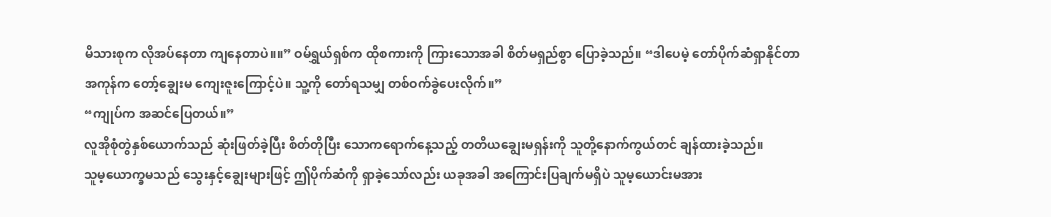မိသားစုက လိုအပ်နေတာ ကျနေတာပဲ။။” ဝမ်ရွှယ်ရှစ်က ထိုစကားကို ကြားသောအခါ စိတ်မရှည်စွာ ပြောခဲ့သည်။ “ဒါပေမဲ့ တော်ပိုက်ဆံရှာနိုင်တာအကုန်က တော့်ချွေးမ ကျေးဇူးကြောင့်ပဲ။ သူ့ကို တော်ရသမျှ တစ်ဝက်ခွဲပေးလိုက်။”
“ကျုပ်က အဆင်ပြေတယ်။”
လူအိုစုံတွဲနှစ်ယောက်သည် ဆုံးဖြတ်ခဲ့ပြီး စိတ်တိုပြီး သောကရောက်နေ့သည့် တတိယချွေးမရှန်းကို သူတို့နောက်ကွယ်တင် ချန်ထားခဲ့သည်။
သူမ့ယောက္ခမသည် သွေးနှင့်ချွေးများဖြင့် ဤပိုက်ဆံကို ရှာခဲ့သော်လည်း ယခုအခါ အကြောင်းပြချက်မရှိပဲ သူမ့ယောင်းမအား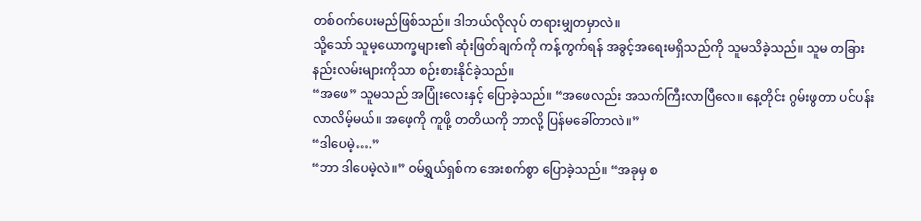တစ်ဝက်ပေးမည်ဖြစ်သည်။ ဒါဘယ်လိုလုပ် တရားမျှတမှာလဲ။
သို့သော် သူမ့ယောက္ခများ၏ ဆုံးဖြတ်ချက်ကို ကန့်ကွက်ရန် အခွင့်အရေးမရှိသည်ကို သူမသိခဲ့သည်။ သူမ တခြားနည်းလမ်းများကိုသာ စဉ်းစားနိုင်ခဲ့သည်။
“အဖေ” သူမသည် အပြုံးလေးနှင့် ပြောခဲ့သည်။ “အဖေလည်း အသက်ကြီးလာပြီလေ။ နေ့တိုင်း ဂွမ်းဖွတာ ပင်ပန်းလာလိမ့်မယ်။ အဖေ့ကို ကူဖို့ တတိယကို ဘာလို့ ပြန်မခေါ်တာလဲ။”
“ဒါပေမဲ့….”
“ဘာ ဒါပေမဲ့လဲ။” ဝမ်ရွှယ်ရှစ်က အေးစက်စွာ ပြောခဲ့သည်။ “အခုမှ စ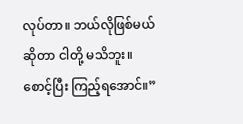လုပ်တာ။ ဘယ်လိုဖြစ်မယ်ဆိုတာ ငါတို့ မသိဘူး။ စောင့်ပြီး ကြည့်ရအောင်။”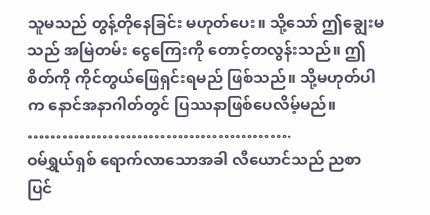သူမသည် တွန့်တိုနေခြင်း မဟုတ်ပေး။ သို့သော် ဤချွေးမသည် အမြဲတမ်း ငွေကြေးကို တောင့်တလွန်းသည်။ ဤစိတ်ကို ကိုင်တွယ်ဖြေရှင်းရမည် ဖြစ်သည်။ သို့မဟုတ်ပါက နောင်အနာဂါတ်တွင် ပြဿနာဖြစ်ပေလိမ့်မည်။
……………………………………….
ဝမ်ရွှယ်ရှစ် ရောက်လာသောအခါ လီယောင်သည် ညစာပြင်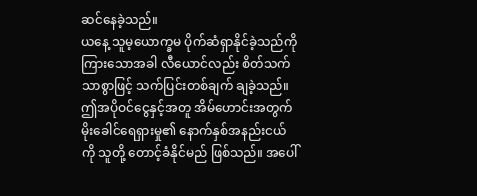ဆင်နေခဲ့သည်။
ယနေ့ သူမ့ယောက္ခမ ပိုက်ဆံရှာနိုင်ခဲ့သည်ကို ကြားသောအခါ လီယောင်လည်း စိတ်သက်သာစွာဖြင့် သက်ပြင်းတစ်ချက် ချခဲ့သည်။
ဤအပိုဝင်ငွေနှင့်အတူ အိမ်ဟောင်းအတွက် မိုးခေါင်ရေရှားမှု၏ နောက်နှစ်အနည်းငယ်ကို သူတို့ တောင့်ခံနိုင်မည် ဖြစ်သည်။ အပေါ်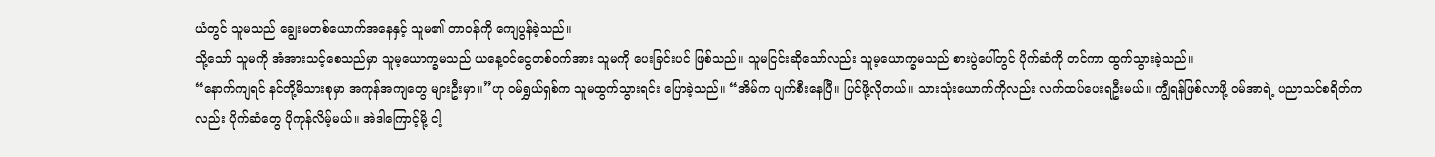ယံတွင် သူမသည် ချွေးမတစ်ယောက်အနေနှင့် သူမ၏ တာဝန်ကို ကျေပွန်ခဲ့သည်။
သို့သော် သူမကို အံအားသင့်စေသည်မှာ သူမ့ယောက္ခမသည် ယနေ့ဝင်ငွေတစ်ဝက်အား သူမကို ပေးခြင်းပင် ဖြစ်သည်။ သူမငြင်းဆိုသော်လည်း သူမ့ယောက္ခမသည် စားပွဲပေါ်တွင် ပိုက်ဆံကို တင်ကာ ထွက်သွားခဲ့သည်။
“နောက်ကျရင် နင်တို့မိသားစုမှာ အကုန်အကျတွေ များဦးမှာ။”ဟု ဝမ်ရွှယ်ရှစ်က သူမထွက်သွားရင်း ပြောခဲ့သည်။ “အိမ်က ပျက်စီးနေပြီ။ ပြင်ဖို့လိုတယ်။ သားသုံးယောက်ကိုလည်း လက်ထပ်ပေးရဦးမယ်။ ကျွီရန်ဖြစ်လာဖို့ ဝမ်အာရဲ့ ပညာသင်စရိတ်ကလည်း ပိုက်ဆံတွေ ပိုကုန်လိမ့်မယ်။ အဲဒါကြောင့်မို့ ငါ့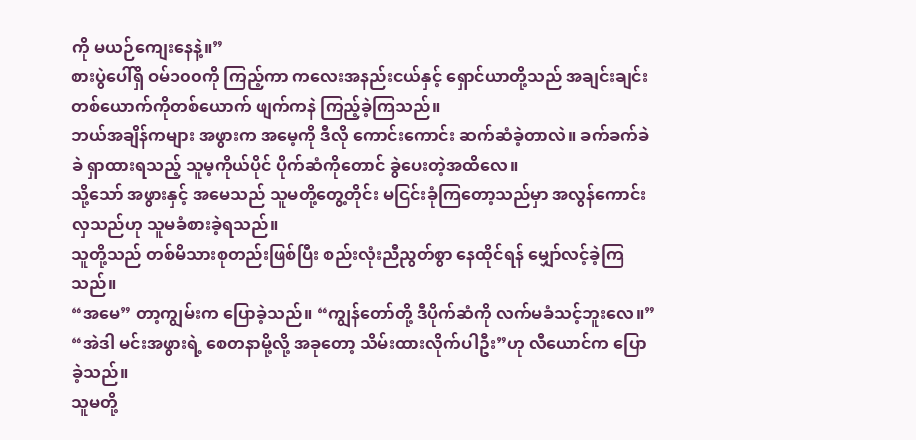ကို မယဉ်ကျေးနေနဲ့။”
စားပွဲပေါ်ရှိ ဝမ်၁၀၀ကို ကြည့်ကာ ကလေးအနည်းငယ်နှင့် ရှောင်ယာတို့သည် အချင်းချင်း တစ်ယောက်ကိုတစ်ယောက် ဖျက်ကနဲ ကြည့်ခဲ့ကြသည်။
ဘယ်အချိန်ကများ အဖွားက အမေ့ကို ဒီလို ကောင်းကောင်း ဆက်ဆံခဲ့တာလဲ။ ခက်ခက်ခဲခဲ ရှာထားရသည့် သူမ့ကိုယ်ပိုင် ပိုက်ဆံကိုတောင် ခွဲပေးတဲ့အထိလေ။
သို့သော် အဖွားနှင့် အမေသည် သူမတို့တွေ့တိုင်း မငြင်းခုံကြတော့သည်မှာ အလွန်ကောင်းလှသည်ဟု သူမခံစားခဲ့ရသည်။
သူတို့သည် တစ်မိသားစုတည်းဖြစ်ပြီး စည်းလုံးညီညွတ်စွာ နေထိုင်ရန် မျှော်လင့်ခဲ့ကြသည်။
“အမေ” တာ့ကျွမ်းက ပြောခဲ့သည်။ “ကျွန်တော်တို့ ဒီပိုက်ဆံကို လက်မခံသင့်ဘူးလေ။”
“အဲဒါ မင်းအဖွားရဲ့ စေတနာမို့လို့ အခုတော့ သိမ်းထားလိုက်ပါဦး”ဟု လီယောင်က ပြောခဲ့သည်။
သူမတို့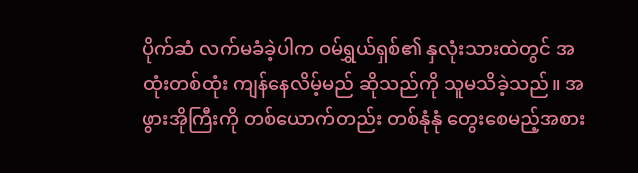ပိုက်ဆံ လက်မခံခဲ့ပါက ဝမ်ရွှယ်ရှစ်၏ နှလုံးသားထဲတွင် အထုံးတစ်ထုံး ကျန်နေလိမ့်မည် ဆိုသည်ကို သူမသိခဲ့သည်။ အဖွားအိုကြီးကို တစ်ယောက်တည်း တစ်နုံနုံ တွေးစေမည့်အစား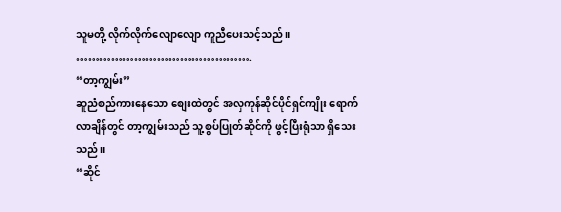သူမတို့ လိုက်လိုက်လျောလျော ကူညီပေးသင့်သည်။
……………………………………….
“တာ့ကျွမ်း”
ဆူညံစည်ကားနေသော စျေးထဲတွင် အလှကုန်ဆိုင်ပိုင်ရှင်ကျိုး ရောက်လာချိန်တွင် တာ့ကျွမ်းသည် သူ့စွပ်ပြုတ်ဆိုင်ကို ဖွင့်ပြီးရုံသာ ရှိသေးသည်။
“ဆိုင်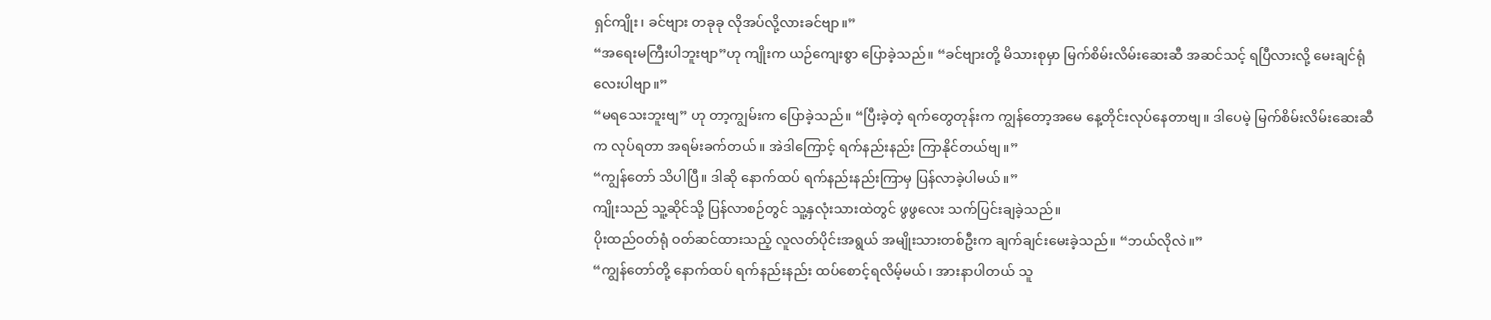ရှင်ကျိုး၊ ခင်ဗျား တခုခု လိုအပ်လို့လားခင်ဗျာ။”
“အရေးမကြီးပါဘူးဗျာ”ဟု ကျိုးက ယဉ်ကျေးစွာ ပြောခဲ့သည်။ “ခင်ဗျားတို့ မိသားစုမှာ မြက်စိမ်းလိမ်းဆေးဆီ အဆင်သင့် ရပြီလားလို့ မေးချင်ရုံလေးပါဗျာ။”
“မရသေးဘူးဗျ” ဟု တာ့ကျွမ်းက ပြောခဲ့သည်။ “ပြီးခဲ့တဲ့ ရက်တွေတုန်းက ကျွန်တော့အမေ နေ့တိုင်းလုပ်နေတာဗျ။ ဒါပေမဲ့ မြက်စိမ်းလိမ်းဆေးဆီက လုပ်ရတာ အရမ်းခက်တယ်။ အဲဒါကြောင့် ရက်နည်းနည်း ကြာနိုင်တယ်ဗျ။”
“ကျွန်တော် သိပါပြီ။ ဒါဆို နောက်ထပ် ရက်နည်းနည်းကြာမှ ပြန်လာခဲ့ပါမယ်။”
ကျိုးသည် သူ့ဆိုင်သို့ ပြန်လာစဉ်တွင် သူ့နှလုံးသားထဲတွင် ဖွဖွလေး သက်ပြင်းချခဲ့သည်။
ပိုးထည်ဝတ်ရုံ ဝတ်ဆင်ထားသည့် လူလတ်ပိုင်းအရွယ် အမျိုးသားတစ်ဦးက ချက်ချင်းမေးခဲ့သည်။ “ဘယ်လိုလဲ။”
“ကျွန်တော်တို့ နောက်ထပ် ရက်နည်းနည်း ထပ်စောင့်ရလိမ့်မယ်၊ အားနာပါတယ် သူ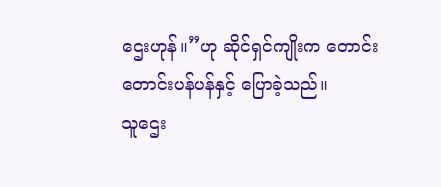ဌေးဟုန်။”ဟု ဆိုင်ရှင်ကျိုးက တောင်းတောင်းပန်ပန်နှင့် ပြောခဲ့သည်။
သူဌေး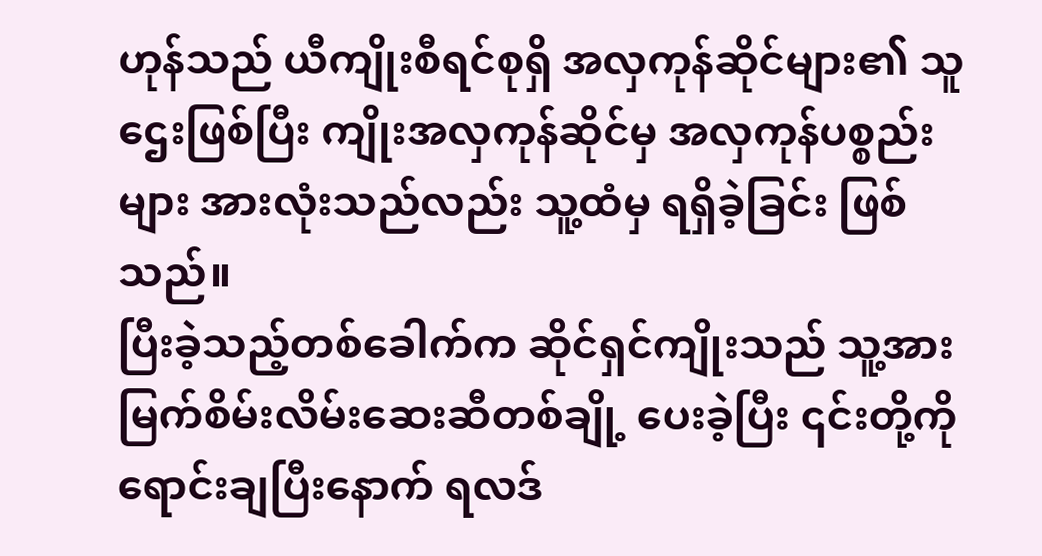ဟုန်သည် ယီကျိုးစီရင်စုရှိ အလှကုန်ဆိုင်များ၏ သူဌေးဖြစ်ပြီး ကျိုးအလှကုန်ဆိုင်မှ အလှကုန်ပစ္စည်းများ အားလုံးသည်လည်း သူ့ထံမှ ရရှိခဲ့ခြင်း ဖြစ်သည်။
ပြီးခဲ့သည့်တစ်ခေါက်က ဆိုင်ရှင်ကျိုးသည် သူ့အား မြက်စိမ်းလိမ်းဆေးဆီတစ်ချို့ ပေးခဲ့ပြီး ၎င်းတို့ကို ရောင်းချပြီးနောက် ရလဒ်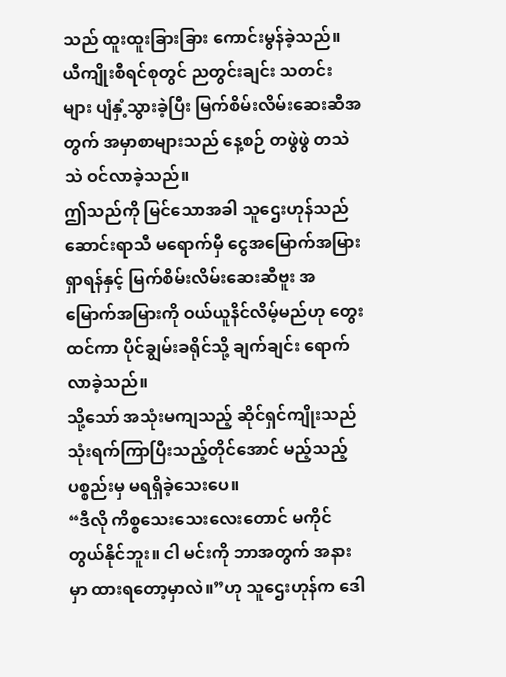သည် ထူးထူးခြားခြား ကောင်းမွန်ခဲ့သည်။ ယီကျိုးစီရင်စုတွင် ညတွင်းချင်း သတင်းများ ပျံနှံ့သွားခဲ့ပြီး မြက်စိမ်းလိမ်းဆေးဆီအတွက် အမှာစာများသည် နေ့စဉ် တဖွဲဖွဲ တသဲသဲ ဝင်လာခဲ့သည်။
ဤသည်ကို မြင်သောအခါ သူဌေးဟုန်သည် ဆောင်းရာသီ မရောက်မှီ ငွေအမြောက်အမြား ရှာရန်နှင့် မြက်စိမ်းလိမ်းဆေးဆီဗူး အမြောက်အမြားကို ဝယ်ယူနိင်လိမ့်မည်ဟု တွေးထင်ကာ ပိုင်ချွမ်းခရိုင်သို့ ချက်ချင်း ရောက်လာခဲ့သည်။
သို့သော် အသုံးမကျသည့် ဆိုင်ရှင်ကျိုးသည် သုံးရက်ကြာပြီးသည့်တိုင်အောင် မည့်သည့်ပစ္စည်းမှ မရရှိခဲ့သေးပေ။
“ဒီလို ကိစ္စသေးသေးလေးတောင် မကိုင်တွယ်နိုင်ဘူး။ ငါ မင်းကို ဘာအတွက် အနားမှာ ထားရတော့မှာလဲ။”ဟု သူဌေးဟုန်က ဒေါ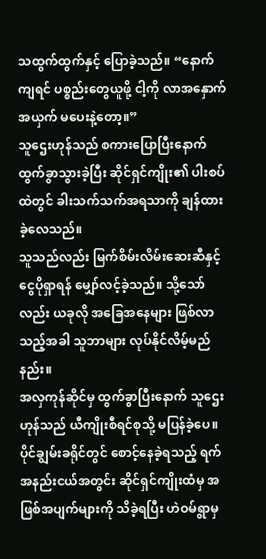သထွက်ထွက်နှင့် ပြောခဲ့သည်။ “နောက်ကျရင် ပစ္စည်းတွေယူဖို့ ငါ့ကို လာအနှောက်အယှက် မပေးနဲ့တော့။”
သူဌေးဟုန်သည် စကားပြောပြီးနောက် ထွက်ခွာသွားခဲ့ပြီး ဆိုင်ရှင်ကျိုး၏ ပါးစပ်ထဲတွင် ခါးသက်သက်အရသာကို ချန်ထားခဲ့လေသည်။
သူသည်လည်း မြက်စိမ်းလိမ်းဆေးဆီနှင့် ငွေပိုရှာရန် မျှော်လင့်ခဲ့သည်။ သို့သော်လည်း ယခုလို အခြေအနေများ ဖြစ်လာသည့်အခါ သူဘာများ လုပ်နိုင်လိမ့်မည်နည်း။
အလှကုန်ဆိုင်မှ ထွက်ခွာပြီးနောက် သူဌေးဟုန်သည် ယီကျိုးစီရင်စုသို့ မပြန်ခဲ့ပေ။
ပိုင်ချွမ်းခရိုင်တွင် စောင့်နေခဲ့ရသည့် ရက်အနည်းငယ်အတွင်း ဆိုင်ရှင်ကျိုးထံမှ အဖြစ်အပျက်များကို သိခဲ့ရပြီး ဟဲဝမ်ရွာမှ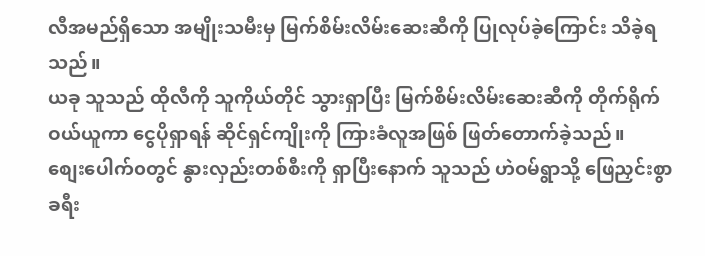လီအမည်ရှိသော အမျိုးသမီးမှ မြက်စိမ်းလိမ်းဆေးဆီကို ပြုလုပ်ခဲ့ကြောင်း သိခဲ့ရသည်။
ယခု သူသည် ထိုလီကို သူကိုယ်တိုင် သွားရှာပြီး မြက်စိမ်းလိမ်းဆေးဆီကို တိုက်ရိုက် ဝယ်ယူကာ ငွေပိုရှာရန် ဆိုင်ရှင်ကျိုးကို ကြားခံလူအဖြစ် ဖြတ်တောက်ခဲ့သည်။
စျေးပေါက်၀တွင် နွားလှည်းတစ်စီးကို ရှာပြီးနောက် သူသည် ဟဲဝမ်ရွာသို့ ဖြေညှင်းစွာ ခရီး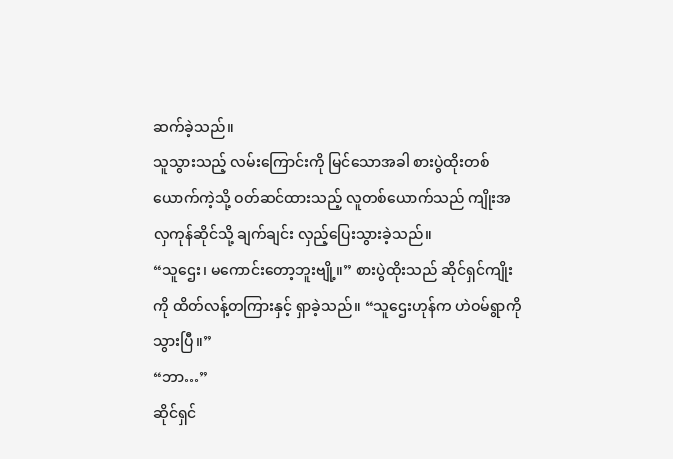ဆက်ခဲ့သည်။
သူသွားသည့် လမ်းကြောင်းကို မြင်သောအခါ စားပွဲထိုးတစ်ယောက်ကဲ့သို့ ဝတ်ဆင်ထားသည့် လူတစ်ယောက်သည် ကျိုးအလှကုန်ဆိုင်သို့ ချက်ချင်း လှည့်ပြေးသွားခဲ့သည်။
“သူဌေး၊ မကောင်းတော့ဘူးဗျို့။” စားပွဲထိုးသည် ဆိုင်ရှင်ကျိုးကို ထိတ်လန့်တကြားနှင့် ရှာခဲ့သည်။ “သူဌေးဟုန်က ဟဲဝမ်ရွာကို သွားပြီ။”
“ဘာ…”
ဆိုင်ရှင်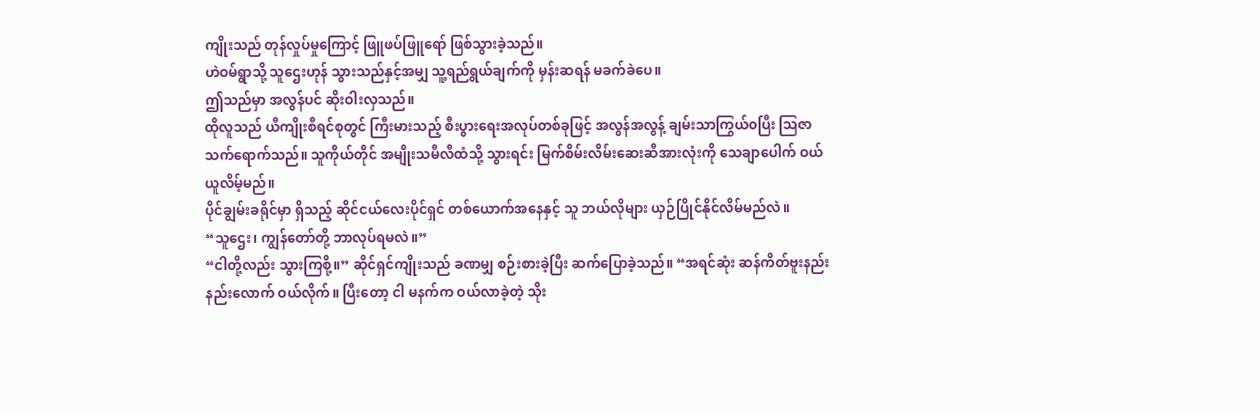ကျိုးသည် တုန်လှုပ်မှုကြောင့် ဖြူဖပ်ဖြူရော် ဖြစ်သွားခဲ့သည်။
ဟဲဝမ်ရွာသို့ သူဌေးဟုန် သွားသည်နှင့်အမျှ သူ့ရည်ရွယ်ချက်ကို မှန်းဆရန် မခက်ခဲပေ။
ဤသည်မှာ အလွန်ပင် ဆိုးဝါးလှသည်။
ထိုလူသည် ယီကျိုးစီရင်စုတွင် ကြီးမားသည့် စီးပွားရေးအလုပ်တစ်ခုဖြင့် အလွန်အလွန့် ချမ်းသာကြွယ်၀ပြီး ဩဇာသက်ရောက်သည်။ သူကိုယ်တိုင် အမျိုးသမီလီထံသို့ သွားရင်း မြက်စိမ်းလိမ်းဆေးဆီအားလုံးကို သေချာပေါက် ဝယ်ယူလိမ့်မည်။
ပိုင်ချွမ်းခရိုင်မှာ ရှိသည့် ဆိုင်ငယ်လေးပိုင်ရှင် တစ်ယောက်အနေနှင့် သူ ဘယ်လိုများ ယှဉ်ပြိုင်နိုင်လိမ်မည်လဲ။
“သူဌေး၊ ကျွန်တော်တို့ ဘာလုပ်ရမလဲ။”
“ငါတို့လည်း သွားကြစို့။” ဆိုင်ရှင်ကျိုးသည် ခဏမျှ စဉ်းစားခဲ့ပြီး ဆက်ပြောခဲ့သည်။ “အရင်ဆုံး ဆန်ကိတ်ဗူးနည်းနည်းလောက် ဝယ်လိုက်။ ပြီးတော့ ငါ မနက်က ဝယ်လာခဲ့တဲ့ သိုး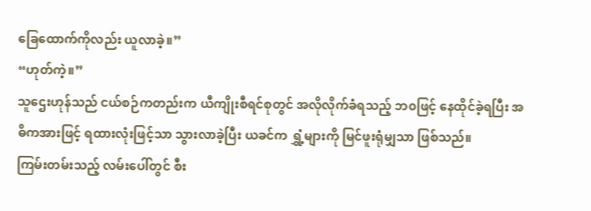ခြေထောက်ကိုလည်း ယူလာခဲ့။”
“ဟုတ်ကဲ့။”
သူဌေးဟုန်သည် ငယ်စဉ်ကတည်းက ယီကျိုးစီရင်စုတွင် အလိုလိုက်ခံရသည့် ဘ၀ဖြင့် နေထိုင်ခဲ့ရပြီး အဓိကအားဖြင့် ရထားလုံးဖြင့်သာ သွားလာခဲ့ပြီး ယခင်က ရွှံ့များကို မြင်ဖူးရုံမျှသာ ဖြစ်သည်။
ကြမ်းတမ်းသည့် လမ်းပေါ်တွင် စီး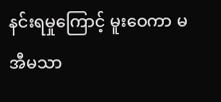နင်းရမှုကြောင့် မူးဝေကာ မအီမသာ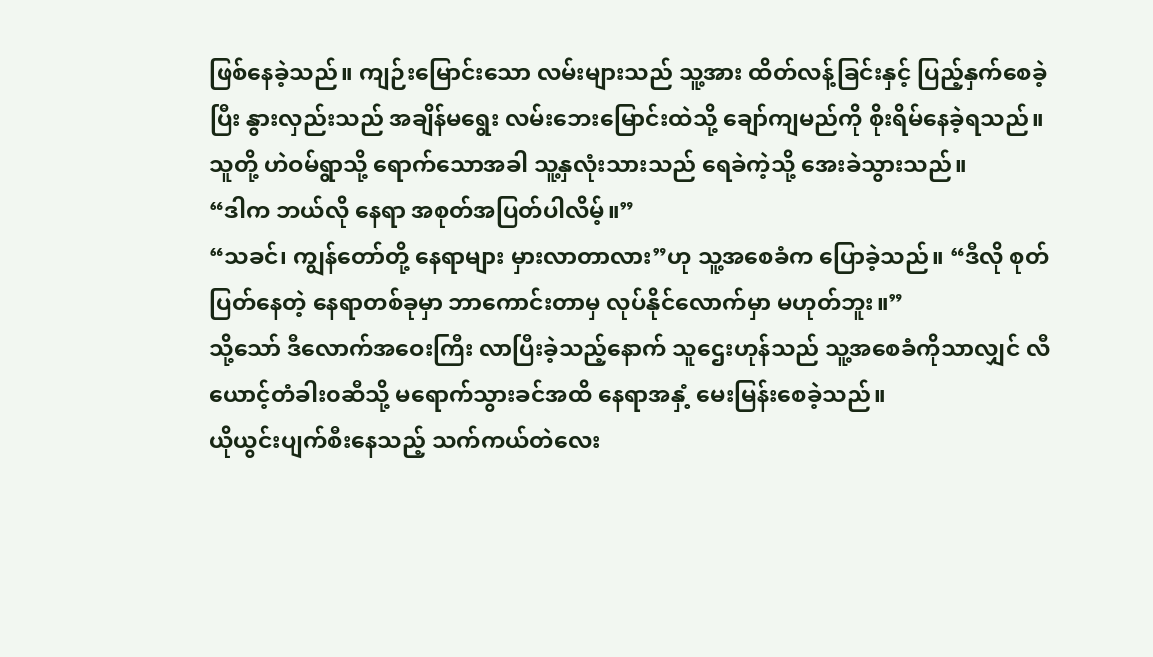ဖြစ်နေခဲ့သည်။ ကျဉ်းမြောင်းသော လမ်းများသည် သူ့အား ထိတ်လန့်ခြင်းနှင့် ပြည့်နှက်စေခဲ့ပြီး နွားလှည်းသည် အချိန်မရွေး လမ်းဘေးမြောင်းထဲသို့ ချော်ကျမည်ကို စိုးရိမ်နေခဲ့ရသည်။
သူတို့ ဟဲဝမ်ရွာသို့ ရောက်သောအခါ သူ့နှလုံးသားသည် ရေခဲကဲ့သို့ အေးခဲသွားသည်။
“ဒါက ဘယ်လို နေရာ အစုတ်အပြတ်ပါလိမ့်။”
“သခင်၊ ကျွန်တော်တို့ နေရာများ မှားလာတာလား”ဟု သူ့အစေခံက ပြောခဲ့သည်။ “ဒီလို စုတ်ပြတ်နေတဲ့ နေရာတစ်ခုမှာ ဘာကောင်းတာမှ လုပ်နိုင်လောက်မှာ မဟုတ်ဘူး။”
သို့သော် ဒီလောက်အဝေးကြီး လာပြီးခဲ့သည့်နောက် သူဌေးဟုန်သည် သူ့အစေခံကိုသာလျှင် လီယောင့်တံခါး၀ဆီသို့ မရောက်သွားခင်အထိ နေရာအနှံ့ မေးမြန်းစေခဲ့သည်။
ယိုယွင်းပျက်စီးနေသည့် သက်ကယ်တဲလေး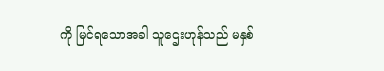ကို မြင်ရသောအခါ သူဌေးဟုန်သည် မနှစ်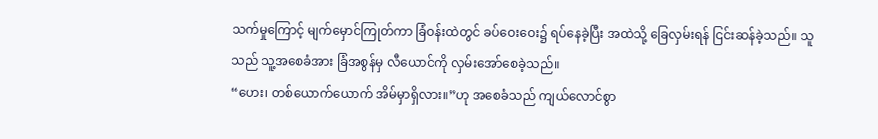သက်မှုကြောင့် မျက်မှောင်ကြုတ်ကာ ခြံဝန်းထဲတွင် ခပ်ဝေးဝေး၌ ရပ်နေခဲ့ပြီး အထဲသို့ ခြေလှမ်းရန် ငြင်းဆန်ခဲ့သည်။ သူသည် သူ့အစေခံအား ခြံအစွန်မှ လီယောင်ကို လှမ်းအော်စေခဲ့သည်။
“ဟေး၊ တစ်ယောက်ယောက် အိမ်မှာရှိလား။”ဟု အစေခံသည် ကျယ်လောင်စွာ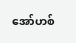အော်ဟစ်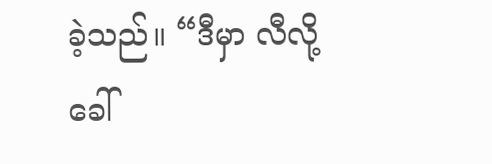ခဲ့သည်။ “ဒီမှာ လီလို့ခေါ်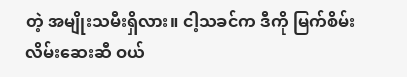တဲ့ အမျိုးသမီးရှိလား။ ငါ့သခင်က ဒီကို မြက်စိမ်းလိမ်းဆေးဆီ ဝယ်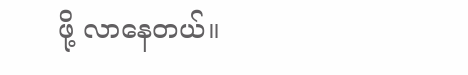ဖို့ လာနေတယ်။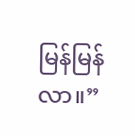မြန်မြန်လာ။”